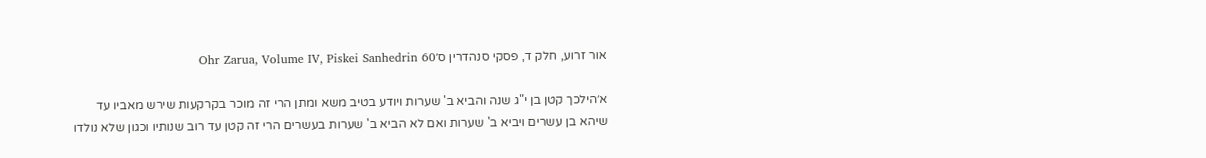אור זרוע, חלק ד, פסקי סנהדרין ס׳Ohr Zarua, Volume IV, Piskei Sanhedrin 60

א׳הילכך קטן בן י"ג שנה והביא ב' שערות ויודע בטיב משא ומתן הרי זה מוכר בקרקעות שירש מאביו עד שיהא בן עשרים ויביא ב' שערות ואם לא הביא ב' שערות בעשרים הרי זה קטן עד רוב שנותיו וכגון שלא נולדו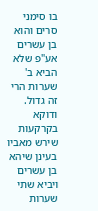בו סימני סרים והוא בן עשרים אע"פ שלא הביא ב' שערות הרי זה גדול. ודוקא בקרקעות שירש מאביו בעינן שיהא בן עשרים ויביא שתי שערות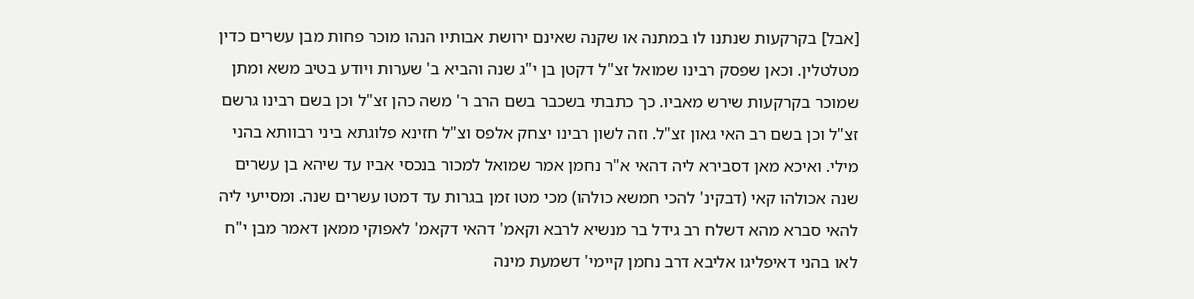[אבל] בקרקעות שנתנו לו במתנה או שקנה שאינם ירושת אבותיו הנהו מוכר פחות מבן עשרים כדין מטלטלין. וכאן שפסק רבינו שמואל זצ"ל דקטן בן י"ג שנה והביא ב' שערות ויודע בטיב משא ומתן שמוכר בקרקעות שירש מאביו. כך כתבתי בשכבר בשם הרב ר' משה כהן זצ"ל וכן בשם רבינו גרשם זצ"ל וכן בשם רב האי גאון זצ"ל. וזה לשון רבינו יצחק אלפס וצ"ל חזינא פלוגתא ביני רבוותא בהני מילי. ואיכא מאן דסבירא ליה דהאי א"ר נחמן אמר שמואל למכור בנכסי אביו עד שיהא בן עשרים שנה אכולהו קאי (דבקינ' להכי חמשא כולהו) מכי מטו זמן בגרות עד דמטו עשרים שנה. ומסייעי ליה להאי סברא מהא דשלח רב גידל בר מנשיא לרבא וקאמ' דהאי דקאמ' לאפוקי ממאן דאמר מבן י"ח לאו בהני דאיפליגו אליבא דרב נחמן קיימי' דשמעת מינה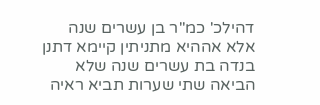דהילכ' כמ"ר בן עשרים שנה אלא אההיא מתניתין קיימא דתנן בנדה בת עשרים שנה שלא הביאה שתי שערות תביא ראיה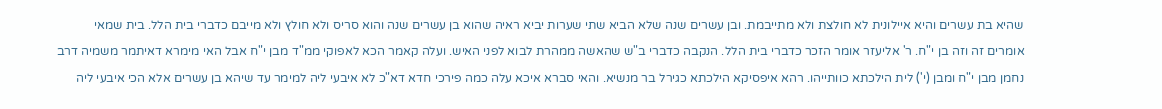שהיא בת עשרים והיא איילונית לא חולצת ולא מתייבמת. ובן עשרים שנה שלא הביא שתי שערות יביא ראיה שהוא בן עשרים שנה והוא סריס ולא חולץ ולא מייבם כדברי בית הלל. בית שמאי אומרים זה וזה בן י"ח. ר' אליעזר אומר הזכר כדברי בית הלל. הנקבה כדברי ב"ש שהאשה ממהרת לבוא לפני האיש. ועלה קאמר הכא לאפוקי ממ"ד מבן י"ח אבל האי מימרא דאיתמר משמיה דרב נחמן מבן י"ח ומבן (י') לית הילכתא כוותייהו. רהא איפסיקא הילכתא כגירל בר מנשיא. והאי סברא איכא עלה כמה פירכי חדא דא"כ לא איבעי ליה למימר עד שיהא בן עשרים אלא הכי איבעי ליה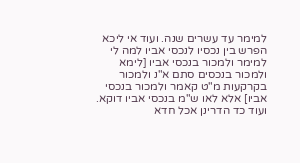למימר עד עשרים שנה. ועוד אי ליכא הפרש בין נכסיו לנכסי אביו למה לי למימר ולמכור בנכסי אביו [לימא ולמכור בנכסים סתם א"נ ולמכור בקרקעות מ"ט קאמר ולמכור בנכסי אביו] אלא לאו ש"מ בנכסי אביו דוקא. ועוד כד הדרינן אכל חדא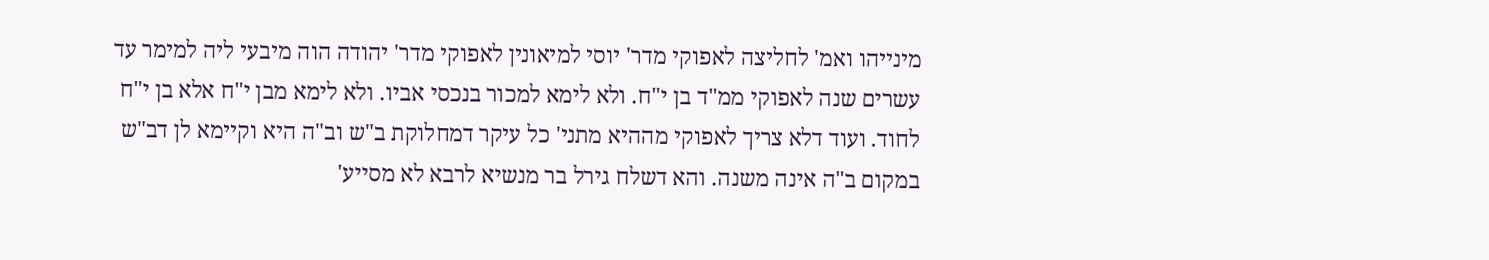מינייהו ואמ' לחליצה לאפוקי מדר' יוסי למיאונין לאפוקי מדר' יהודה הוה מיבעי ליה למימר עד עשרים שנה לאפוקי ממ"ד בן י"ח. ולא לימא למכור בנכסי אביו. ולא לימא מבן י"ח אלא בן י"ח לחוד. ועוד דלא צריך לאפוקי מההיא מתני' כל עיקר דמחלוקת ב"ש וב"ה היא וקיימא לן דב"ש במקום ב"ה אינה משנה. והא דשלח גירל בר מנשיא לרבא לא מסייע'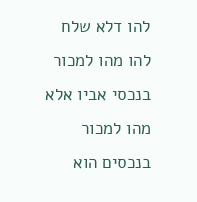להו דלא שלח להו מהו למכור בנכסי אביו אלא מהו למכור בנכסים הוא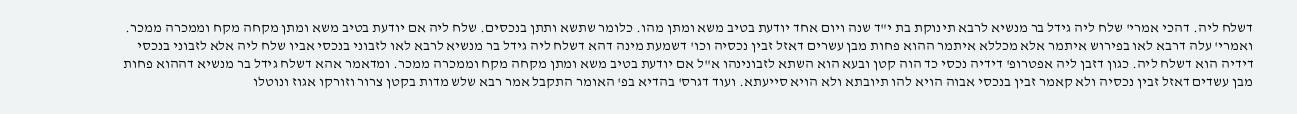דשלח ליה. דהכי אמרי' שלח ליה גידל בר מנשיא לרבא תינוקת בת י"ד שנה ויום אחד יודעת בטיב משא ומתן מהו. כלומר שתשא ותתן בנכסים. שלח ליה אם יודעת בטיב משא ומתן מקחה מקח וממכרה ממכר. ואמרי' עלה דרבא לאו בפירוש איתמר אלא מכללא איתמר ההוא פחות מבן עשרים דאזל זבין נכסיה וכו' דשמעת מינה דהא דשלח ליה גידל בר מנשיא לרבא לאו לזבוני בנכסי אביו שלח ליה אלא לזבוני בנכסי דידיה הוא דשלח ליה. כגון דזבן ליה אפטרופ' דידיה נכסי כד הוה קטן ובעא הוא השתא לזבונינהו א"ל אם יודעת בטיב משא ומתן מקחה מקח וממכרה ממכר. ומדאמר אהא דשלח גידל בר מנשיא דההוא פחות מבן עשדים דאזל זבין נכסיה ולא קאמר זבין בנכסי אבוה הויא להו תיובתא ולא הויא סייעתא. ועוד דגרס' בהדיא בפ' האומר התקבל אמר רבא שלש מדות בקטן צרור וזורקו אגוז ונוטלו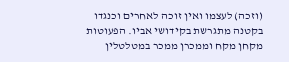(וזכה) לעצמו ואין זוכה לאחרים וכנגדו בקטנה מתגרשת בקידושי אביו. הפעוטות מקחן מקח וממכרן ממכר במטלטלין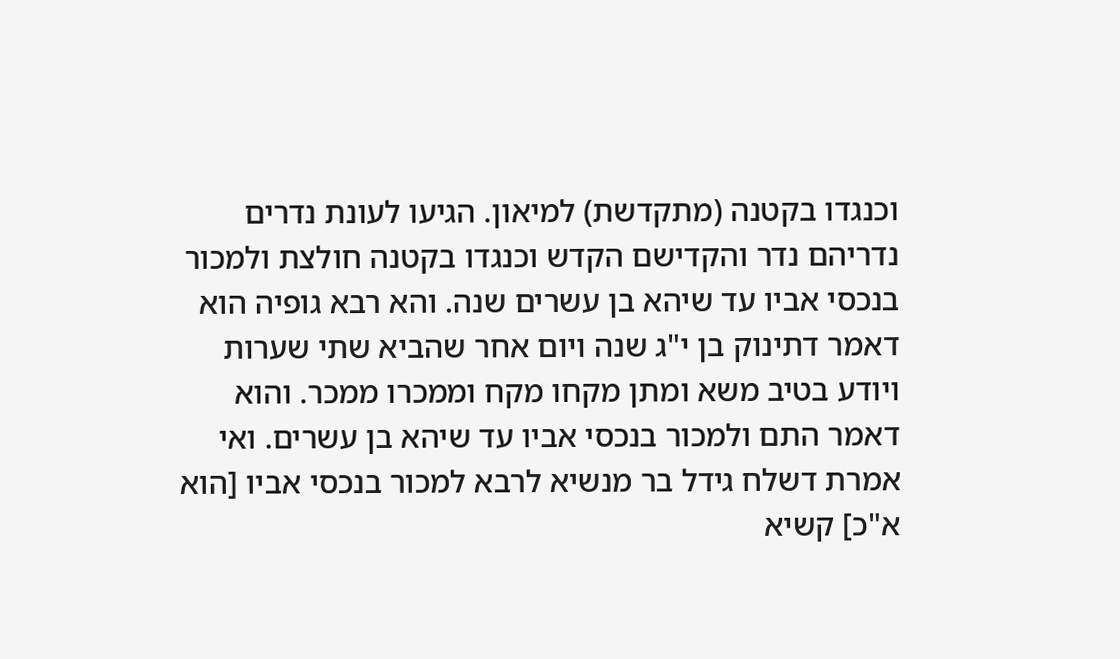וכנגדו בקטנה (מתקדשת) למיאון. הגיעו לעונת נדרים נדריהם נדר והקדישם הקדש וכנגדו בקטנה חולצת ולמכור בנכסי אביו עד שיהא בן עשרים שנה. והא רבא גופיה הוא דאמר דתינוק בן י"ג שנה ויום אחר שהביא שתי שערות ויודע בטיב משא ומתן מקחו מקח וממכרו ממכר. והוא דאמר התם ולמכור בנכסי אביו עד שיהא בן עשרים. ואי אמרת דשלח גידל בר מנשיא לרבא למכור בנכסי אביו [הוא א"כ] קשיא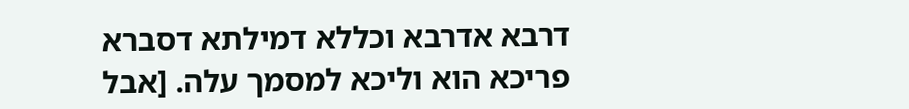דרבא אדרבא וכללא דמילתא דסברא פריכא הוא וליכא למסמך עלה. [אבל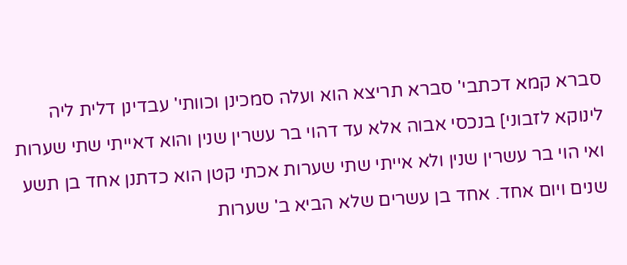סברא קמא דכתבי' סברא תריצא הוא ועלה סמכינן וכוותי' עבדינן דלית ליה לינוקא לזבוני] בנכסי אבוה אלא עד דהוי בר עשרין שנין והוא דאייתי שתי שערות ואי הוי בר עשרין שנין ולא אייתי שתי שערות אכתי קטן הוא כדתנן אחד בן תשע שנים ויום אחד. אחד בן עשרים שלא הביא ב' שערות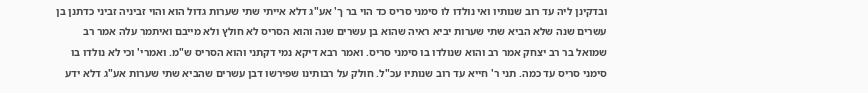ובדקינן ליה עד רוב שנותיו ואי נולדו לו סימני סריס כד הוי בר ך' אע"ג דלא אייתי שתי שערות גדול הוא והוי זביניה זביני כדתנן בן עשרים שנה שלא הביא שתי שערות יביא ראיה שהוא בן עשרים שנה והוא הסריס לא חולץ ולא מייבם ואיתמר עלה אמר רב שמואל בר רב יצחק אמר רב והוא שנולדו בו סימני סריס. ואמר רבא דיקא נמי דקתני והוא הסריס ש"מ. ואמרי' וכי לא נולדו בו סימני סריס עד כמה. תני ר' חייא עד רוב שנותיו עכ"ל. חולק על רבותינו שפירשו דבן עשרים שהביא שתי שערות אע"ג דלא ידע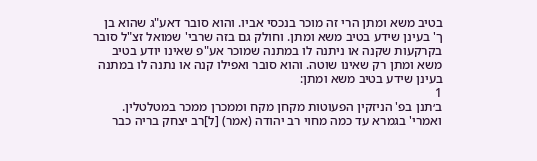בטיב משא ומתן הרי זה מוכר בנכסי אביו. והוא סובר דאע"ג שהוא בן ך' בעינן שידע בטיב משא ומתן. וחולק גם בזה שרבי' שמואל זצ"ל סובר בקרקעות שקנה או ניתנה לו במתנה שמוכר אע"פ שאינו יודע בטיב משא ומתן רק שאינו שוטה. והוא סובר ואפילו קנה או נתנה לו במתנה בעינן שידע בטיב משא ומתן:
1
ב׳תנן בפ' הניזקין הפעוטות מקחן מקח וממכרן ממכר במטלטלין. ואמרי' בגמרא עד כמה מחוי רב יהודה (אמר) [ל]רב יצחק בריה כבר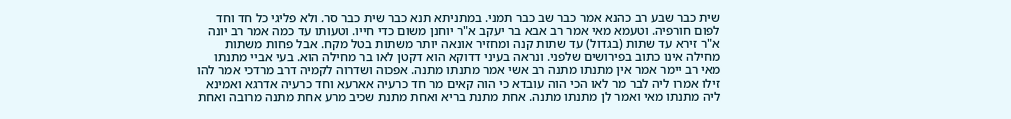שית כבר שבע רב כהנא אמר כבר שב כבר תמני. במתניתא תנא כבר שית כבר סר. ולא פליגי כל חד וחד לפום חורפיה. וטעמא מאי אמר רב אבא בר יעקב א"ר יוחנן משום כדי חייו. וטעותו עד כמה אמר רב יונה א"ר זירא עד שתות (בגדול) עד שתות קנה ומחזיר אונאה יותר משתות בטל מקח. אבל פחות משתות מחילה אינו כתוב בפירושים שלפני. ונראה בעיני דדוקא הוא דקטן לאו בר מחילה הוא. בעי אביי מתנתו מאי רב יימר אמר אין מתנתו מתנה רב אשי אמר מתנתו מתנה. אפכוה ושדרוה לקמיה דרב מרדכי אמר להו זילו אמרו ליה לבר מר לאו הכי הוה עובדא כי הוה קאים מר חד כרעיה אארעא וחד כרעיה אדרגא ואמינא ליה מתנתו מאי ואמר לן מתנתו מתנה. אחת מתנת בריא ואחת מתנת שכיב מרע אחת מתנה מרובה ואחת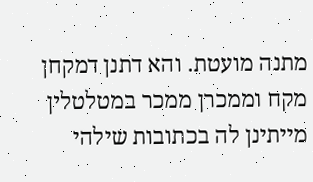מתנה מועטת. והא דתנן דמקחן מקח וממכרן ממכר במטלטלין מייתינן לה בכתובות שילהי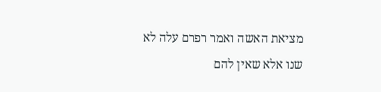מציאת האשה ואמר רפרם עלה לא שנו אלא שאין להם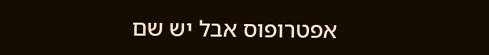אפטרופוס אבל יש שם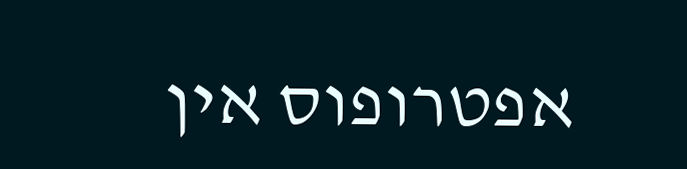אפטרופוס אין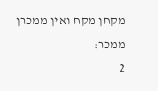מקחן מקח ואין ממכרן ממכר:
2